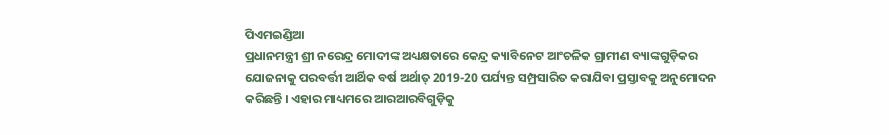ପିଏମଇଣ୍ଡିଆ
ପ୍ରଧାନମନ୍ତ୍ରୀ ଶ୍ରୀ ନରେନ୍ଦ୍ର ମୋଦୀଙ୍କ ଅଧ୍ୟକ୍ଷତାରେ କେନ୍ଦ୍ର କ୍ୟାବିନେଟ ଆଂଚଳିକ ଗ୍ରାମୀଣ ବ୍ୟାଙ୍କଗୁଡ଼ିକର ଯୋଜନାକୁ ପରବର୍ତ୍ତୀ ଆର୍ଥିକ ବର୍ଷ ଅର୍ଥାତ୍ 2019-20 ପର୍ଯ୍ୟନ୍ତ ସମ୍ପ୍ରସାରିତ କରାଯିବା ପ୍ରସ୍ତାବକୁ ଅନୁମୋଦନ କରିଛନ୍ତି । ଏହାର ମାଧ୍ୟମରେ ଆରଆରବିଗୁଡ଼ିକୁ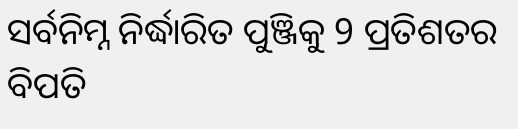ସର୍ବନିମ୍ନ ନିର୍ଦ୍ଧାରିତ ପୁଞ୍ଜିକୁ 9 ପ୍ରତିଶତର ବିପତି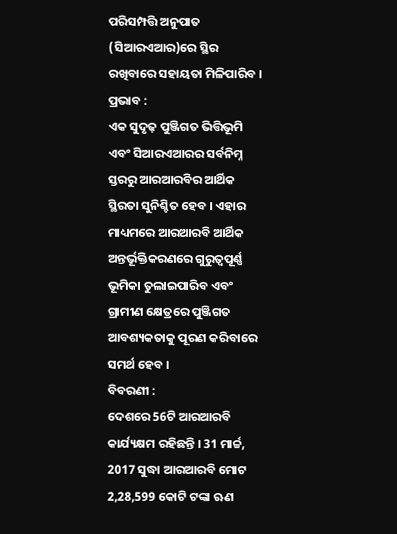ପରିସମ୍ପତ୍ତି ଅନୁପାତ (ସିଆରଏଆର)ରେ ସ୍ଥିର ରଖିବାରେ ସହାୟତା ମିଳିପାରିବ ।
ପ୍ରଭାବ :
ଏକ ସୁଦୃଢ଼ ପୁଞ୍ଜିଗତ ଭିତ୍ତିଭୂମି ଏବଂ ସିଆରଏଆରର ସର୍ବନିମ୍ନ ସ୍ତରରୁ ଆରଆରବିର ଆର୍ଥିକ ସ୍ଥିରତା ସୁନିଶ୍ଚିତ ହେବ । ଏହାର ମାଧ୍ୟମରେ ଆରଆରବି ଆର୍ଥିକ ଅନ୍ତର୍ଭୂକ୍ତିକରଣରେ ଗୁରୁତ୍ୱପୂର୍ଣ୍ଣ ଭୂମିକା ତୁଲାଇପାରିବ ଏବଂ ଗ୍ରାମୀଣ କ୍ଷେତ୍ରରେ ପୁଞ୍ଜିଗତ ଆବଶ୍ୟକତାକୁ ପୂରଣ କରିବାରେ ସମର୍ଥ ହେବ ।
ବିବରଣୀ :
ଦେଶରେ 56ଟି ଆରଆରବି କାର୍ଯ୍ୟକ୍ଷମ ରହିଛନ୍ତି । 31 ମାର୍ଚ୍ଚ, 2017 ସୁଦ୍ଧା ଆରଆରବି ମୋଟ 2,28,599 କୋଟି ଟଙ୍କା ଋଣ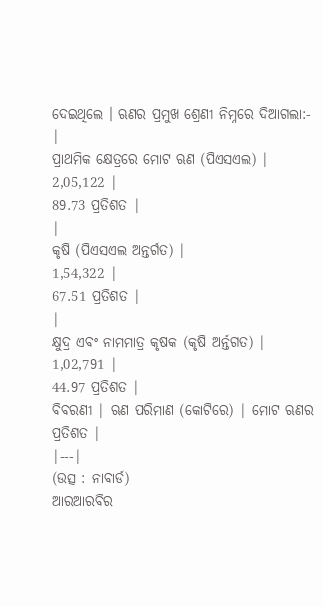ଦେଇଥିଲେ । ଋଣର ପ୍ରମୁଖ ଶ୍ରେଣୀ ନିମ୍ନରେ ଦିଆଗଲା:-
|
ପ୍ରାଥମିକ କ୍ଷେତ୍ରରେ ମୋଟ ଋଣ (ପିଏସଏଲ) |
2,05,122 |
89.73 ପ୍ରତିଶତ |
|
କୃଷି (ପିଏସଏଲ ଅନ୍ତର୍ଗତ) |
1,54,322 |
67.51 ପ୍ରତିଶତ |
|
କ୍ଷୁଦ୍ର ଏବଂ ନାମମାତ୍ର କୃଷକ (କୃଷି ଅର୍ନ୍ତଗତ) |
1,02,791 |
44.97 ପ୍ରତିଶତ |
ବିବରଣୀ | ଋଣ ପରିମାଣ (କୋଟିରେ) | ମୋଟ ଋଣର ପ୍ରତିଶତ |
|---|
(ଉତ୍ସ : ନାବାର୍ଡ)
ଆରଆରବିର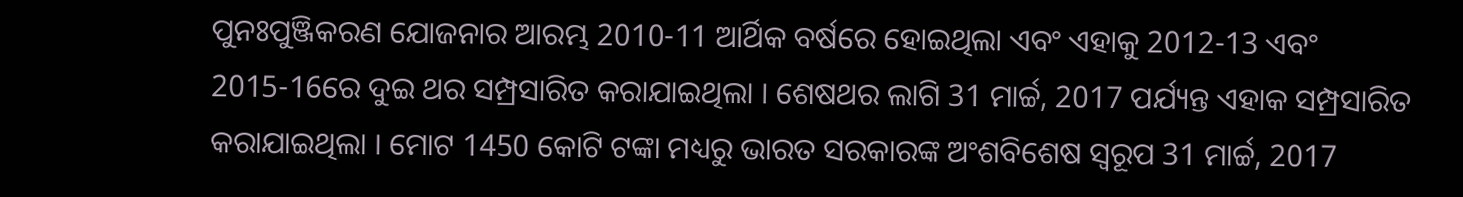ପୁନଃପୁଞ୍ଜିକରଣ ଯୋଜନାର ଆରମ୍ଭ 2010-11 ଆର୍ଥିକ ବର୍ଷରେ ହୋଇଥିଲା ଏବଂ ଏହାକୁ 2012-13 ଏବଂ 2015-16ରେ ଦୁଇ ଥର ସମ୍ପ୍ରସାରିତ କରାଯାଇଥିଲା । ଶେଷଥର ଲାଗି 31 ମାର୍ଚ୍ଚ, 2017 ପର୍ଯ୍ୟନ୍ତ ଏହାକ ସମ୍ପ୍ରସାରିତ କରାଯାଇଥିଲା । ମୋଟ 1450 କୋଟି ଟଙ୍କା ମଧ୍ୟରୁ ଭାରତ ସରକାରଙ୍କ ଅଂଶବିଶେଷ ସ୍ୱରୂପ 31 ମାର୍ଚ୍ଚ, 2017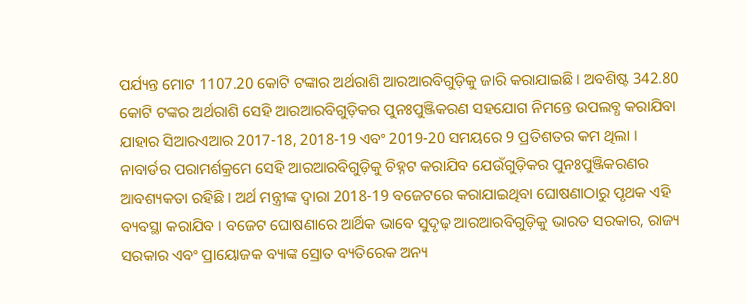ପର୍ଯ୍ୟନ୍ତ ମୋଟ 1107.20 କୋଟି ଟଙ୍କାର ଅର୍ଥରାଶି ଆରଆରବିଗୁଡ଼ିକୁ ଜାରି କରାଯାଇଛି । ଅବଶିଷ୍ଟ 342.80 କୋଟି ଟଙ୍କର ଅର୍ଥରାଶି ସେହି ଆରଆରବିଗୁଡ଼ିକର ପୁନଃପୁଞ୍ଜିକରଣ ସହଯୋଗ ନିମନ୍ତେ ଉପଲବ୍ଧ କରାଯିବା ଯାହାର ସିଆରଏଆର 2017-18, 2018-19 ଏବଂ 2019-20 ସମୟରେ 9 ପ୍ରତିଶତର କମ ଥିଲା ।
ନାବାର୍ଡର ପରାମର୍ଶକ୍ରମେ ସେହି ଆରଆରବିଗୁଡ଼ିକୁ ଚିହ୍ନଟ କରାଯିବ ଯେଉଁଗୁଡ଼ିକର ପୁନଃପୁଞ୍ଜିକରଣର ଆବଶ୍ୟକତା ରହିଛି । ଅର୍ଥ ମନ୍ତ୍ରୀଙ୍କ ଦ୍ୱାରା 2018-19 ବଜେଟରେ କରାଯାଇଥିବା ଘୋଷଣାଠାରୁ ପୃଥକ ଏହି ବ୍ୟବସ୍ଥା କରାଯିବ । ବଜେଟ ଘୋଷଣାରେ ଆର୍ଥିକ ଭାବେ ସୁଦୃଢ଼ ଆରଆରବିଗୁଡ଼ିକୁ ଭାରତ ସରକାର, ରାଜ୍ୟ ସରକାର ଏବଂ ପ୍ରାୟୋଜକ ବ୍ୟାଙ୍କ ସ୍ରୋତ ବ୍ୟତିରେକ ଅନ୍ୟ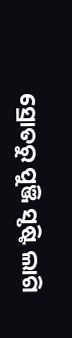ସ୍ରୋତରୁ ପୁଞ୍ଜି ସୃଷ୍ଟି ଲାଗି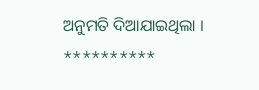ଅନୁମତି ଦିଆଯାଇଥିଲା ।
**********